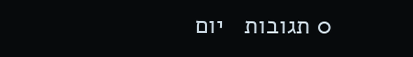0 תגובות   יום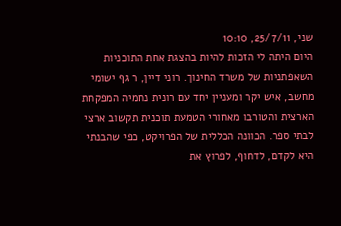שני, 25/7/11, 10:10
היום היתה לי הזכות להיות בהצגת אחת התוכניות השאפתניות של משרד החינוך. רוני דיין, ר גף ישומי מחשב, איש יקר ומעניין יחד עם רונית נחמיה המפקחת הארצית והטורבו מאחורי הטמעת תוכנית תקשוב ארצי לבתי ספר. הכוונה הכללית של הפרויקט, כפי שהבנתי היא לקדם, לדחוף, לפרוץ את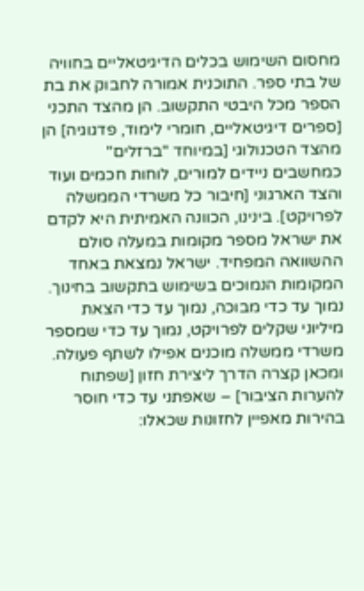מחסום השימוש בכלים הדיגיטאליים בחוויה של בתי ספר. התוכנית אמורה לחבוק את בת הספר מכל היבטי התקשוב. הן מהצד התכני [ספרים דיגיטאליים, חומרי לימוד, פדגוגיה] הן מהצד הטכנולוגי [במיוחד "ברזלים" כמחשבים ניידים למורים, לוחות חכמים ועוד והצד הארגוני [חיבור כל משרדי הממשלה לפרויקט]. בינינו, הכוונה האמיתית היא לקדם את ישראל מספר מקומות במעלה סולם ההשוואה המפחיד. ישראל נמצאת באחד המקומות הנמוכים בשימוש בתקשוב בחינוך. נמוך עד כדי מבוכה, נמוך עד כדי הצאת מיליוני שקלים לפרויקט, נמוך עד כדי שמספר משרדי ממשלה מוכנים אפילו לשתף פעולה. ומכאן קצרה הדרך ליצירת חזון [שפתוח להערות הציבור] – שאפתני עד כדי חוסר בהירות מאפיין לחזונות שכאלו: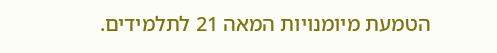הטמעת מיומנויות המאה 21 לתלמידים.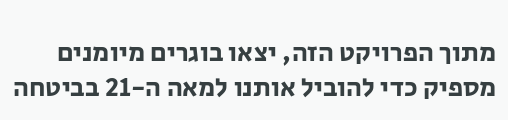מתוך הפרויקט הזה, יצאו בוגרים מיומנים מספיק כדי להוביל אותנו למאה ה-21 בביטחה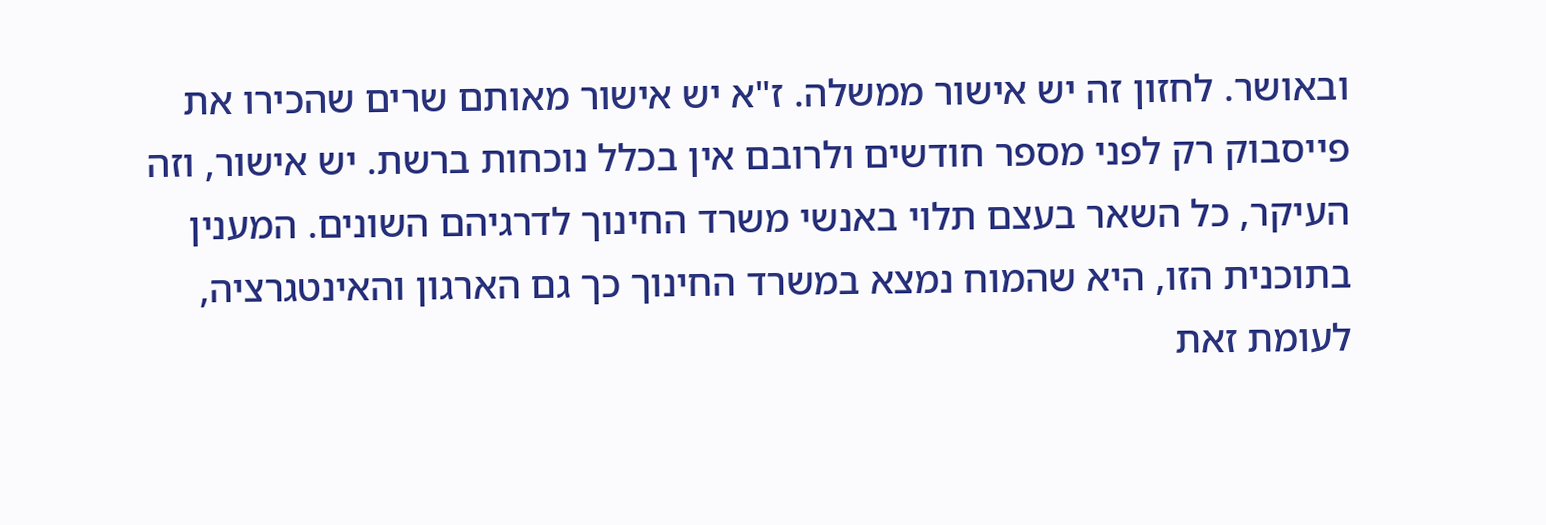ובאושר. לחזון זה יש אישור ממשלה. ז"א יש אישור מאותם שרים שהכירו את פייסבוק רק לפני מספר חודשים ולרובם אין בכלל נוכחות ברשת. יש אישור, וזה העיקר, כל השאר בעצם תלוי באנשי משרד החינוך לדרגיהם השונים. המענין בתוכנית הזו, היא שהמוח נמצא במשרד החינוך כך גם הארגון והאינטגרציה, לעומת זאת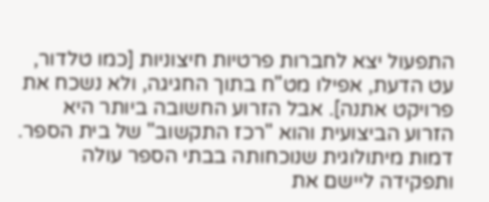התפעול יצא לחברות פרטיות חיצוניות [כמו טלדור, עט הדעת, אפילו מט"ח בתוך החגיגה, ולא נשכח את פרויקט אתנה]. אבל הזרוע החשובה ביותר היא הזרוע הביצועית והוא "רכז התקשוב" של בית הספר. דמות מיתולוגית שנוכחותה בבתי הספר עולה ותפקידה ליישם את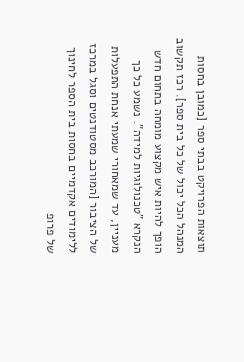תוצאות הפרויקט בבתי ספר [כמובן בחסות המנהל הכל יכול של כל בית ספר]. רכז תקשוב הופך להיות איש מקצוע מומחה בתחום חדש הנקרא "טכנולוגיות למידה". נשמע כל כך מעניין, עד שמאחורי שמעתי אנחת התפעלות של הציבור [המורכב מסטודנטים וסגל במרכז ללימודים אקדמיים בחסות בית הספר לחינוך של פרופ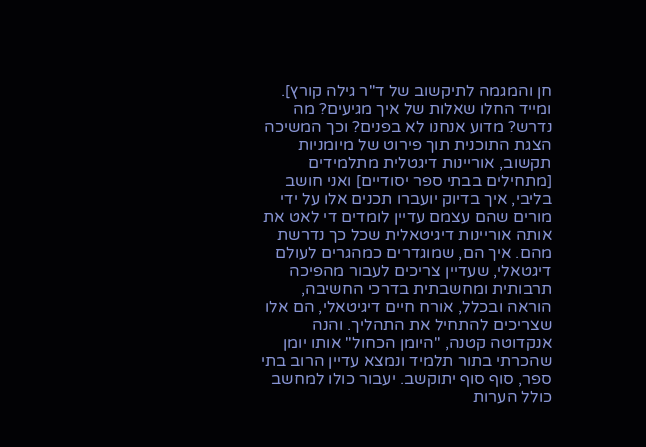חן והמגמה לתיקשוב של ד"ר גילה קורץ]. ומייד החלו שאלות של איך מגיעים? מה נדרש? מדוע אנחנו לא בפנים? וכך המשיכה הצגת התוכנית תוך פירוט של מיומניות תקשוב, אוריינות דיגטלית מתלמידים [מתחילים בבתי ספר יסודיים] ואני חושב בליבי, איך בדיוק יועברו תכנים אלו על ידי מורים שהם עצמם עדיין לומדים די לאט את אותה אוריינות דיגיטאלית שכל כך נדרשת מהם. איך הם, שמוגדרים כמהגרים לעולם דיגטאלי, שעדיין צריכים לעבור מהפיכה תרבותית ומחשבתית בדרכי החשיבה, הוראה ובכלל, אורח חיים דיגיטאלי, הם אלו שצריכים להתחיל את התהליך. והנה אנקדוטה קטנה, "היומן הכחול" אותו יומן שהכרתי בתור תלמיד ונמצא עדיין הרוב בתי ספר, סוף סוף יתוקשב. יעבור כולו למחשב כולל הערות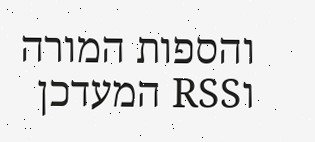והספות המורה וRSS המעדכן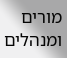מורים ומנהלים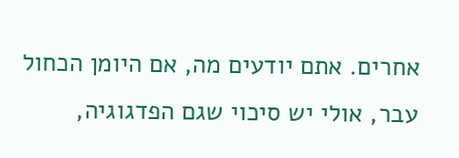אחרים. אתם יודעים מה, אם היומן הכחול עבר, אולי יש סיכוי שגם הפדגוגיה,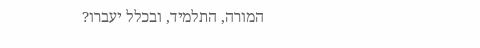המורה, התלמיד, ובכלל יעברו?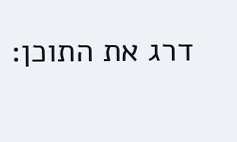דרג את התוכן: